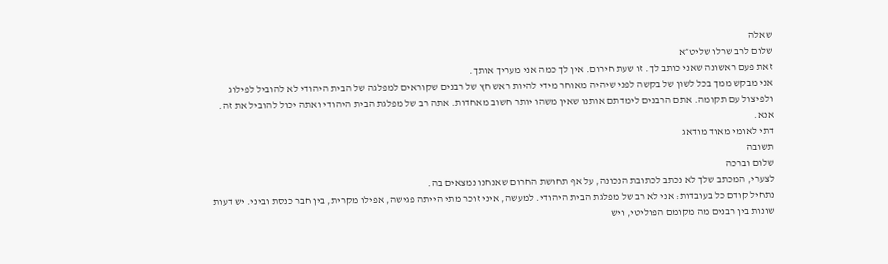שאלה
שלום לרב שרלו שליט״א
זאת פעם ראשונה שאני כותב לך. זו שעת חירום. אין לך כמה אני מעריך אותך.
אני מבקש ממך בכל לשון של בקשה לפני שיהיה מאוחר מידי להיות ראש חץ של רבנים שקוראים למפלגה של הבית היהודי לא להוביל לפילוג ולפיצול עם תקומה. אתם הרבנים לימדתם אותנו שאין משהו יותר חשוב מאחדות. אתה רב של מפלגת הבית היהודי ואתה יכול להוביל את זה.
אנא.
דתי לאומי מאוד מודאג
תשובה
שלום וברכה
לצערי, המכתב שלך לא נכתב לכתובת הנכונה, על אף תחושת החרום שאנחנו נמצאים בה.
נתחיל קודם כל בעובדות: אני לא רב של מפלגת הבית היהודי. למעשה, איני זוכר מתי הייתה פגישה, אפילו מקרית, בין חבר כנסת וביני. יש דעות שונות בין רבנים מה מקומם הפוליטי, ויש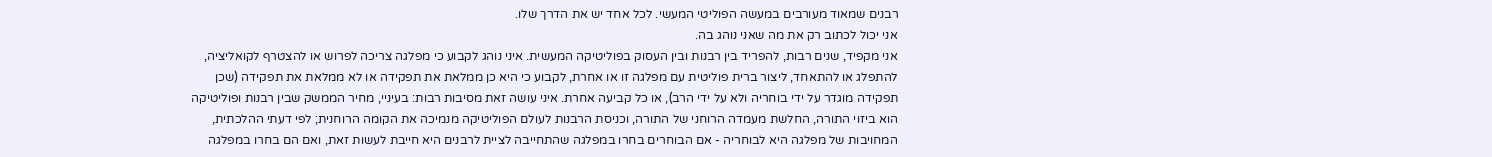רבנים שמאוד מעורבים במעשה הפוליטי המעשי. לכל אחד יש את הדרך שלו.
אני יכול לכתוב רק את מה שאני נוהג בה.
אני מקפיד, שנים רבות, להפריד בין רבנות ובין העסוק בפוליטיקה המעשית. איני נוהג לקבוע כי מפלגה צריכה לפרוש או להצטרף לקואליציה, להתפלג או להתאחד, ליצור ברית פוליטית עם מפלגה זו או אחרת, לקבוע כי היא כן ממלאת את תפקידה או לא ממלאת את תפקידה (שכן תפקידה מוגדר על ידי בוחריה ולא על ידי הרב), או כל קביעה אחרת. איני עושה זאת מסיבות רבות: בעיניי, מחיר הממשק שבין רבנות ופוליטיקה הוא ביזוי התורה, החלשת מעמדה הרוחני של התורה, וכניסת הרבנות לעולם הפוליטיקה מנמיכה את הקומה הרוחנית; לפי דעתי ההלכתית, המחויבות של מפלגה היא לבוחריה - אם הבוחרים בחרו במפלגה שהתחייבה לציית לרבנים היא חייבת לעשות זאת, ואם הם בחרו במפלגה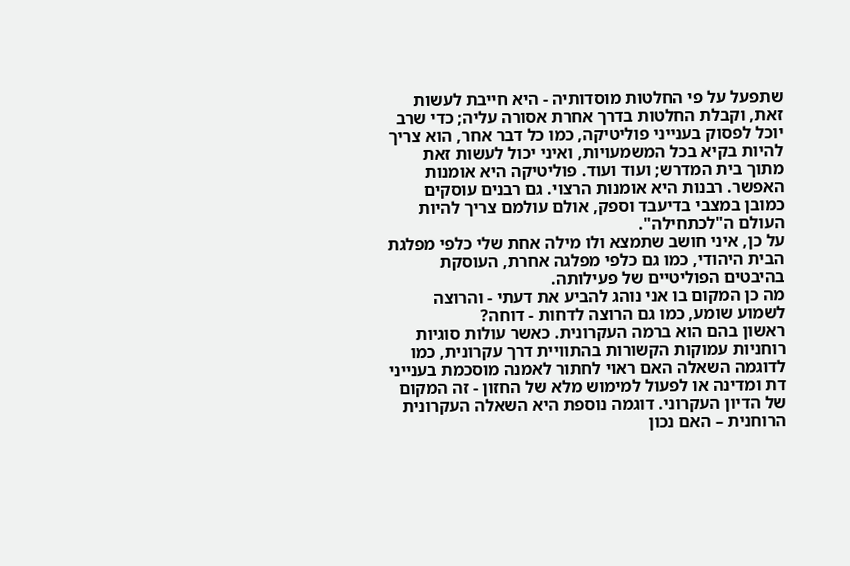שתפעל על פי החלטות מוסדותיה - היא חייבת לעשות זאת, וקבלת החלטות בדרך אחרת אסורה עליה; כדי שרב יוכל לפסוק בענייני פוליטיקה, כמו כל דבר אחר, הוא צריך להיות בקיא בכל המשמעויות, ואיני יכול לעשות זאת מתוך בית המדרש; ועוד ועוד. פוליטיקה היא אומנות האפשר. רבנות היא אומנות הרצוי. גם רבנים עוסקים כמובן במצבי בדיעבד וספק, אולם עולמם צריך להיות העולם ה"לכתחילה".
על כן, איני חושב שתמצא ולו מילה אחת שלי כלפי מפלגת הבית היהודי, כמו גם כלפי מפלגה אחרת, העוסקת בהיבטים הפוליטיים של פעילותה.
מה כן המקום בו אני נוהג להביע את דעתי - והרוצה לשמוע שומע, כמו גם הרוצה לדחות - דוחה?
ראשון בהם הוא ברמה העקרונית. כאשר עולות סוגיות רוחניות עמוקות הקשורות בהתוויית דרך עקרונית, כמו לדוגמה השאלה האם ראוי לחתור לאמנה מוסכמת בענייני דת ומדינה או לפעול למימוש מלא של החזון - זה המקום של הדיון העקרוני. דוגמה נוספת היא השאלה העקרונית הרוחנית – האם נכון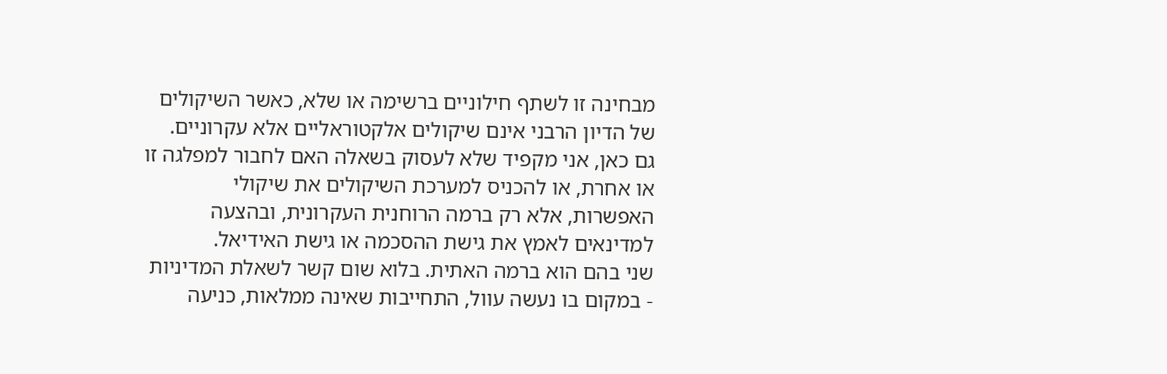מבחינה זו לשתף חילוניים ברשימה או שלא, כאשר השיקולים של הדיון הרבני אינם שיקולים אלקטוראליים אלא עקרוניים. גם כאן, אני מקפיד שלא לעסוק בשאלה האם לחבור למפלגה זו או אחרת, או להכניס למערכת השיקולים את שיקולי האפשרות, אלא רק ברמה הרוחנית העקרונית, ובהצעה למדינאים לאמץ את גישת ההסכמה או גישת האידיאל.
שני בהם הוא ברמה האתית. בלוא שום קשר לשאלת המדיניות - במקום בו נעשה עוול, התחייבות שאינה ממלאות, כניעה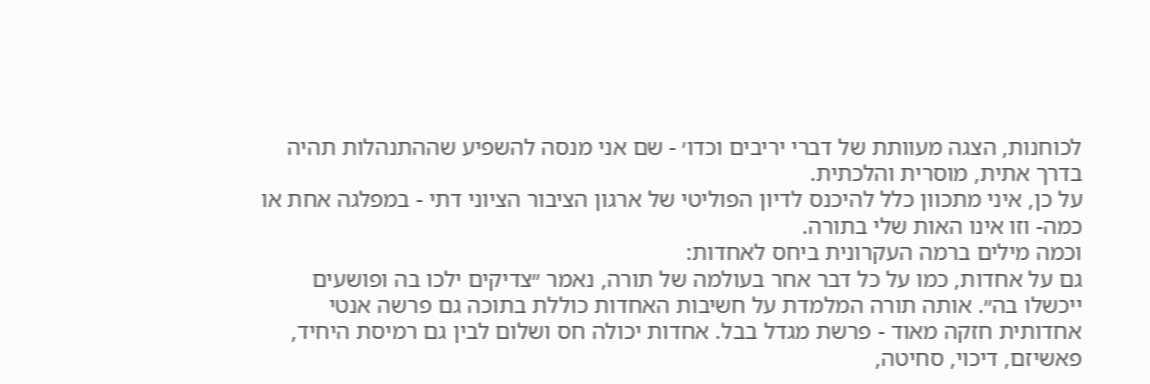לכוחנות, הצגה מעוותת של דברי יריבים וכדו׳ - שם אני מנסה להשפיע שההתנהלות תהיה בדרך אתית, מוסרית והלכתית.
על כן, איני מתכוון כלל להיכנס לדיון הפוליטי של ארגון הציבור הציוני דתי - במפלגה אחת או כמה- וזו אינו האות שלי בתורה.
וכמה מילים ברמה העקרונית ביחס לאחדות:
גם על אחדות, כמו על כל דבר אחר בעולמה של תורה, נאמר ״צדיקים ילכו בה ופושעים ייכשלו בה״. אותה תורה המלמדת על חשיבות האחדות כוללת בתוכה גם פרשה אנטי אחדותית חזקה מאוד - פרשת מגדל בבל. אחדות יכולה חס ושלום לבין גם רמיסת היחיד, פאשיזם, דיכוי, סחיטה,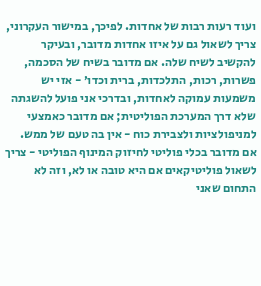ועוד רעות רבות של אחדות. לפיכך, במישור העקרוני, צריך לשאול גם על איזו אחדות מדובר, ובעיקר להקשיב לשיח שלה. אם מדובר בשיח של הסכמה, פשרות, רכות, התלכדות, ברית וכדו׳ - אזי יש משמעות עמוקה לאחדות, ובדרכי אני פועל להשגתה שלא דרך המערכת הפוליטית; אם מדובר כאמצעי למניפולציות ולצבירת כוח - אין בה טעם של ממש. אם מדובר בכלי פוליטי לחיזוק המינוף הפוליטי - צריך לשאול פוליטיקאים אם היא טובה או לא, וזה לא התחום שאני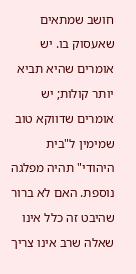חושב שמתאים שאעסוק בו. יש אומרים שהיא תביא יותר קולות; יש אומרים שדווקא טוב שמימין ל"בית היהודי" תהיה מפלגה נוספת. האם לא ברור שהיבט זה כלל אינו שאלה שרב אינו צריך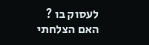לעסוק בו ?
האם הצלחתי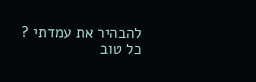להבהיר את עמדתי ?
כל טוב